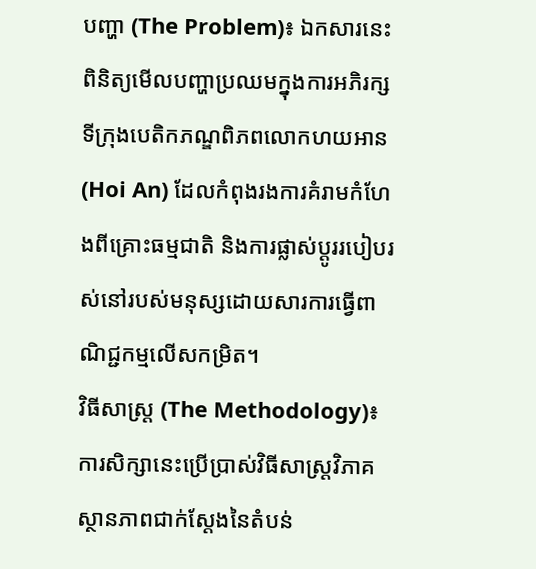បញ្ហា (The Problem)៖ ឯកសារនេះពិនិត្យមើលបញ្ហាប្រឈមក្នុងការអភិរក្សទីក្រុងបេតិកភណ្ឌពិភពលោកហយអាន (Hoi An) ដែលកំពុងរងការគំរាមកំហែងពីគ្រោះធម្មជាតិ និងការផ្លាស់ប្តូររបៀបរស់នៅរបស់មនុស្សដោយសារការធ្វើពាណិជ្ជកម្មលើសកម្រិត។
វិធីសាស្ត្រ (The Methodology)៖ ការសិក្សានេះប្រើប្រាស់វិធីសាស្ត្រវិភាគស្ថានភាពជាក់ស្តែងនៃតំបន់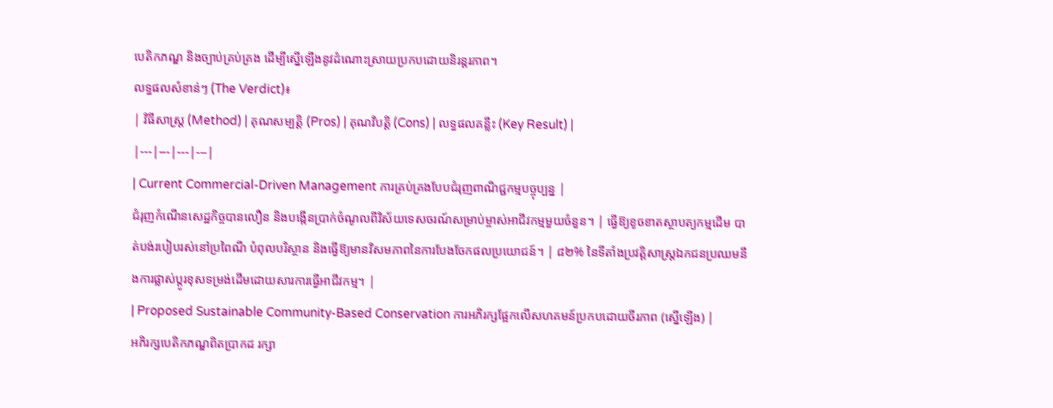បេតិកភណ្ឌ និងច្បាប់គ្រប់គ្រង ដើម្បីស្នើឡើងនូវដំណោះស្រាយប្រកបដោយនិរន្តរភាព។
លទ្ធផលសំខាន់ៗ (The Verdict)៖
| វិធីសាស្ត្រ (Method) | គុណសម្បត្តិ (Pros) | គុណវិបត្តិ (Cons) | លទ្ធផលគន្លឹះ (Key Result) |
|---|---|---|---|
| Current Commercial-Driven Management ការគ្រប់គ្រងបែបជំរុញពាណិជ្ជកម្មបច្ចុប្បន្ន |
ជំរុញកំណើនសេដ្ឋកិច្ចបានលឿន និងបង្កើនប្រាក់ចំណូលពីវិស័យទេសចរណ៍សម្រាប់ម្ចាស់អាជីវកម្មមួយចំនួន។ | ធ្វើឱ្យខូចខាតស្ថាបត្យកម្មដើម បាត់បង់របៀបរស់នៅប្រពៃណី បំពុលបរិស្ថាន និងធ្វើឱ្យមានវិសមភាពនៃការបែងចែកផលប្រយោជន៍។ | ៨២% នៃទីតាំងប្រវត្តិសាស្ត្រឯកជនប្រឈមនឹងការផ្លាស់ប្តូរខុសទម្រង់ដើមដោយសារការធ្វើអាជីវកម្ម។ |
| Proposed Sustainable Community-Based Conservation ការអភិរក្សផ្អែកលើសហគមន៍ប្រកបដោយចីរភាព (ស្នើឡើង) |
អភិរក្សបេតិកភណ្ឌពិតប្រាកដ រក្សា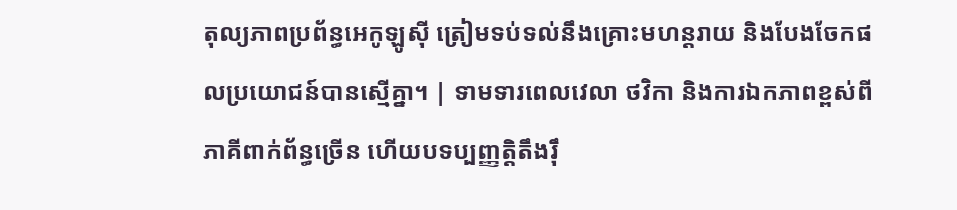តុល្យភាពប្រព័ន្ធអេកូឡូស៊ី ត្រៀមទប់ទល់នឹងគ្រោះមហន្តរាយ និងបែងចែកផលប្រយោជន៍បានស្មើគ្នា។ | ទាមទារពេលវេលា ថវិកា និងការឯកភាពខ្ពស់ពីភាគីពាក់ព័ន្ធច្រើន ហើយបទប្បញ្ញត្តិតឹងរ៉ឹ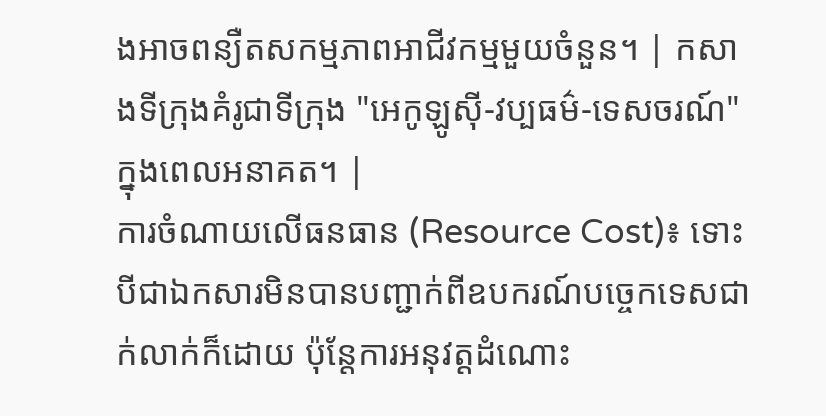ងអាចពន្យឺតសកម្មភាពអាជីវកម្មមួយចំនួន។ | កសាងទីក្រុងគំរូជាទីក្រុង "អេកូឡូស៊ី-វប្បធម៌-ទេសចរណ៍" ក្នុងពេលអនាគត។ |
ការចំណាយលើធនធាន (Resource Cost)៖ ទោះបីជាឯកសារមិនបានបញ្ជាក់ពីឧបករណ៍បច្ចេកទេសជាក់លាក់ក៏ដោយ ប៉ុន្តែការអនុវត្តដំណោះ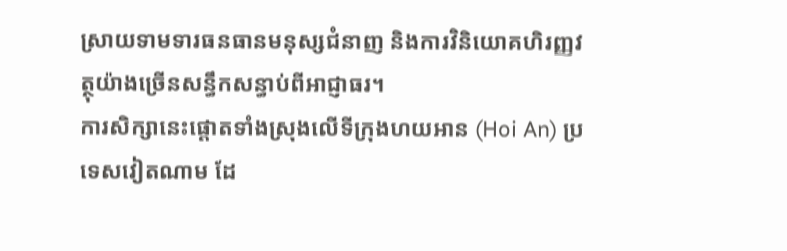ស្រាយទាមទារធនធានមនុស្សជំនាញ និងការវិនិយោគហិរញ្ញវត្ថុយ៉ាងច្រើនសន្ធឹកសន្ធាប់ពីអាជ្ញាធរ។
ការសិក្សានេះផ្តោតទាំងស្រុងលើទីក្រុងហយអាន (Hoi An) ប្រទេសវៀតណាម ដែ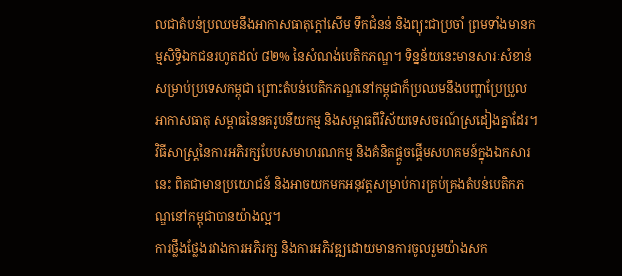លជាតំបន់ប្រឈមនឹងអាកាសធាតុក្តៅសើម ទឹកជំនន់ និងព្យុះជាប្រចាំ ព្រមទាំងមានកម្មសិទ្ធិឯកជនរហូតដល់ ៨២% នៃសំណង់បេតិកភណ្ឌ។ ទិន្នន័យនេះមានសារៈសំខាន់សម្រាប់ប្រទេសកម្ពុជា ព្រោះតំបន់បេតិកភណ្ឌនៅកម្ពុជាក៏ប្រឈមនឹងបញ្ហាប្រែប្រួលអាកាសធាតុ សម្ពាធនៃនគរូបនីយកម្ម និងសម្ពាធពីវិស័យទេសចរណ៍ស្រដៀងគ្នាដែរ។
វិធីសាស្ត្រនៃការអភិរក្សបែបសមាហរណកម្ម និងគំនិតផ្តួចផ្តើមសហគមន៍ក្នុងឯកសារនេះ ពិតជាមានប្រយោជន៍ និងអាចយកមកអនុវត្តសម្រាប់ការគ្រប់គ្រងតំបន់បេតិកភណ្ឌនៅកម្ពុជាបានយ៉ាងល្អ។
ការថ្លឹងថ្លែងរវាងការអភិរក្ស និងការអភិវឌ្ឍដោយមានការចូលរួមយ៉ាងសក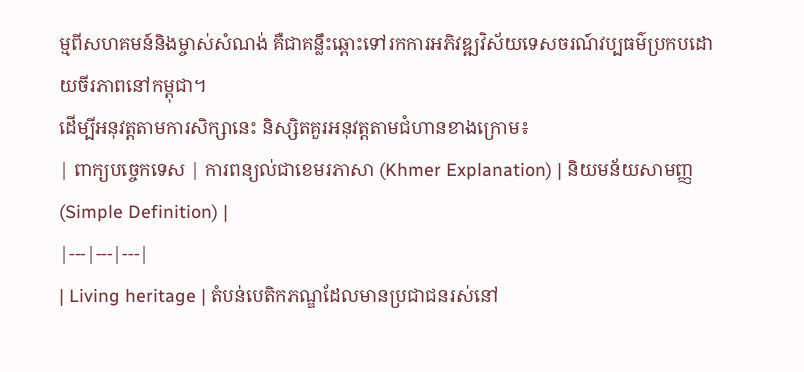ម្មពីសហគមន៍និងម្ចាស់សំណង់ គឺជាគន្លឹះឆ្ពោះទៅរកការអភិវឌ្ឍវិស័យទេសចរណ៍វប្បធម៌ប្រកបដោយចីរភាពនៅកម្ពុជា។
ដើម្បីអនុវត្តតាមការសិក្សានេះ និស្សិតគួរអនុវត្តតាមជំហានខាងក្រោម៖
| ពាក្យបច្ចេកទេស | ការពន្យល់ជាខេមរភាសា (Khmer Explanation) | និយមន័យសាមញ្ញ (Simple Definition) |
|---|---|---|
| Living heritage | តំបន់បេតិកភណ្ឌដែលមានប្រជាជនរស់នៅ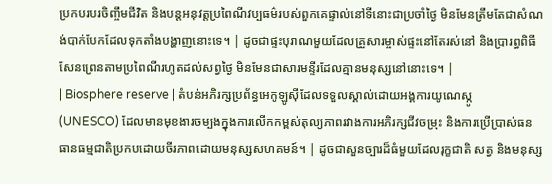ប្រកបរបរចិញ្ចឹមជីវិត និងបន្តអនុវត្តប្រពៃណីវប្បធម៌របស់ពួកគេផ្ទាល់នៅទីនោះជាប្រចាំថ្ងៃ មិនមែនត្រឹមតែជាសំណង់បាក់បែកដែលទុកតាំងបង្ហាញនោះទេ។ | ដូចជាផ្ទះបុរាណមួយដែលគ្រួសារម្ចាស់ផ្ទះនៅតែរស់នៅ និងប្រារព្ធពិធីសែនព្រេនតាមប្រពៃណីរហូតដល់សព្វថ្ងៃ មិនមែនជាសារមន្ទីរដែលគ្មានមនុស្សនៅនោះទេ។ |
| Biosphere reserve | តំបន់អភិរក្សប្រព័ន្ធអេកូឡូស៊ីដែលទទួលស្គាល់ដោយអង្គការយូណេស្កូ (UNESCO) ដែលមានមុខងារចម្បងក្នុងការលើកកម្ពស់តុល្យភាពរវាងការអភិរក្សជីវចម្រុះ និងការប្រើប្រាស់ធនធានធម្មជាតិប្រកបដោយចីរភាពដោយមនុស្សសហគមន៍។ | ដូចជាសួនច្បារដ៏ធំមួយដែលរុក្ខជាតិ សត្វ និងមនុស្ស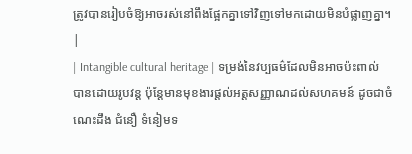ត្រូវបានរៀបចំឱ្យអាចរស់នៅពឹងផ្អែកគ្នាទៅវិញទៅមកដោយមិនបំផ្លាញគ្នា។ |
| Intangible cultural heritage | ទម្រង់នៃវប្បធម៌ដែលមិនអាចប៉ះពាល់បានដោយរូបវន្ត ប៉ុន្តែមានមុខងារផ្តល់អត្តសញ្ញាណដល់សហគមន៍ ដូចជាចំណេះដឹង ជំនឿ ទំនៀមទ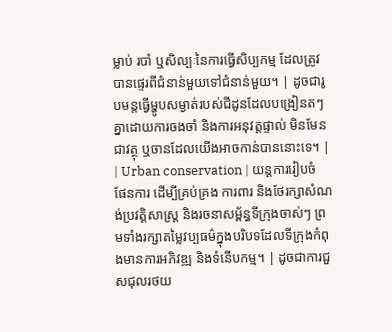ម្លាប់ របាំ ឬសិល្បៈនៃការធ្វើសិប្បកម្ម ដែលត្រូវបានផ្ទេរពីជំនាន់មួយទៅជំនាន់មួយ។ | ដូចជារូបមន្តធ្វើម្ហូបសម្ងាត់របស់ជីដូនដែលបង្រៀនតៗគ្នាដោយការចងចាំ និងការអនុវត្តផ្ទាល់ មិនមែនជាវត្ថុ ឬចានដែលយើងអាចកាន់បាននោះទេ។ |
| Urban conservation | យន្តការរៀបចំផែនការ ដើម្បីគ្រប់គ្រង ការពារ និងថែរក្សាសំណង់ប្រវត្តិសាស្ត្រ និងរចនាសម្ព័ន្ធទីក្រុងចាស់ៗ ព្រមទាំងរក្សាតម្លៃវប្បធម៌ក្នុងបរិបទដែលទីក្រុងកំពុងមានការអភិវឌ្ឍ និងទំនើបកម្ម។ | ដូចជាការជួសជុលរថយ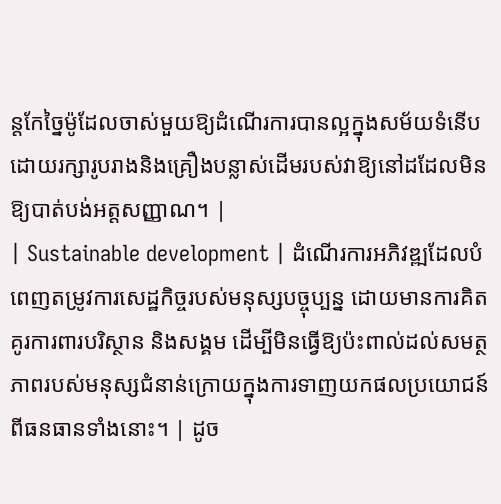ន្តកែច្នៃម៉ូដែលចាស់មួយឱ្យដំណើរការបានល្អក្នុងសម័យទំនើប ដោយរក្សារូបរាងនិងគ្រឿងបន្លាស់ដើមរបស់វាឱ្យនៅដដែលមិនឱ្យបាត់បង់អត្តសញ្ញាណ។ |
| Sustainable development | ដំណើរការអភិវឌ្ឍដែលបំពេញតម្រូវការសេដ្ឋកិច្ចរបស់មនុស្សបច្ចុប្បន្ន ដោយមានការគិតគូរការពារបរិស្ថាន និងសង្គម ដើម្បីមិនធ្វើឱ្យប៉ះពាល់ដល់សមត្ថភាពរបស់មនុស្សជំនាន់ក្រោយក្នុងការទាញយកផលប្រយោជន៍ពីធនធានទាំងនោះ។ | ដូច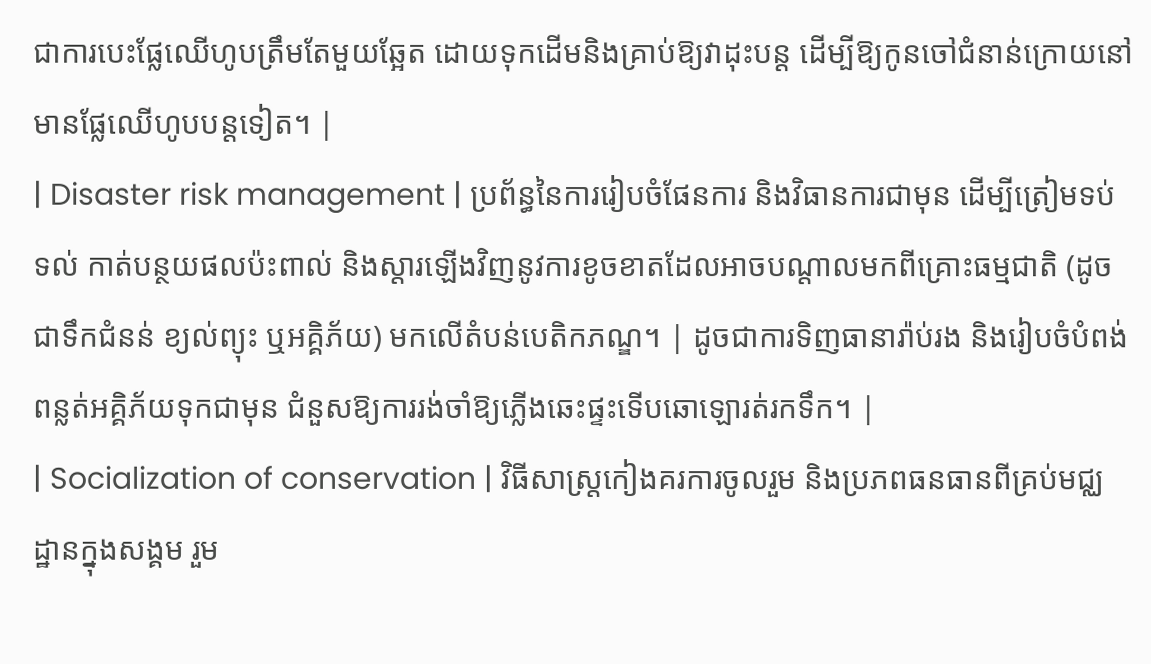ជាការបេះផ្លែឈើហូបត្រឹមតែមួយឆ្អែត ដោយទុកដើមនិងគ្រាប់ឱ្យវាដុះបន្ត ដើម្បីឱ្យកូនចៅជំនាន់ក្រោយនៅមានផ្លែឈើហូបបន្តទៀត។ |
| Disaster risk management | ប្រព័ន្ធនៃការរៀបចំផែនការ និងវិធានការជាមុន ដើម្បីត្រៀមទប់ទល់ កាត់បន្ថយផលប៉ះពាល់ និងស្តារឡើងវិញនូវការខូចខាតដែលអាចបណ្តាលមកពីគ្រោះធម្មជាតិ (ដូចជាទឹកជំនន់ ខ្យល់ព្យុះ ឬអគ្គិភ័យ) មកលើតំបន់បេតិកភណ្ឌ។ | ដូចជាការទិញធានារ៉ាប់រង និងរៀបចំបំពង់ពន្លត់អគ្គិភ័យទុកជាមុន ជំនួសឱ្យការរង់ចាំឱ្យភ្លើងឆេះផ្ទះទើបឆោឡោរត់រកទឹក។ |
| Socialization of conservation | វិធីសាស្ត្រកៀងគរការចូលរួម និងប្រភពធនធានពីគ្រប់មជ្ឈដ្ឋានក្នុងសង្គម រួម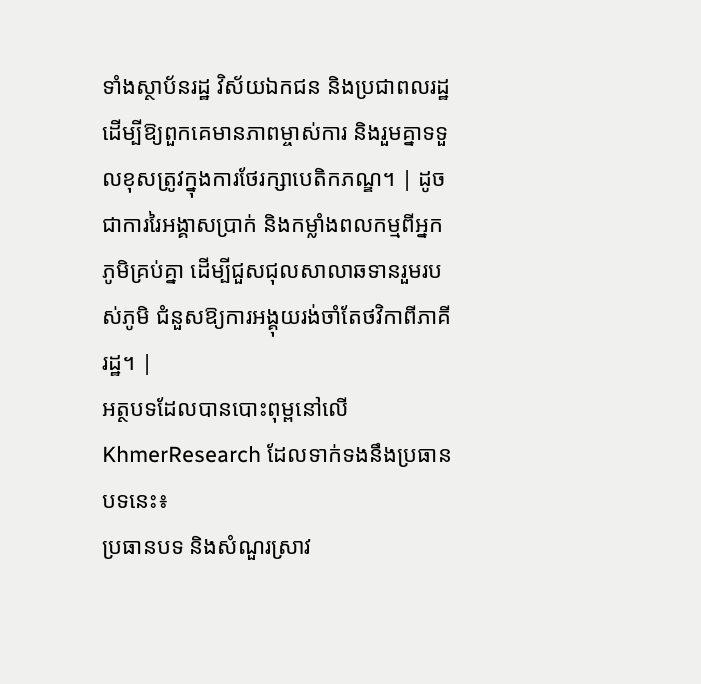ទាំងស្ថាប័នរដ្ឋ វិស័យឯកជន និងប្រជាពលរដ្ឋ ដើម្បីឱ្យពួកគេមានភាពម្ចាស់ការ និងរួមគ្នាទទួលខុសត្រូវក្នុងការថែរក្សាបេតិកភណ្ឌ។ | ដូចជាការរៃអង្គាសប្រាក់ និងកម្លាំងពលកម្មពីអ្នកភូមិគ្រប់គ្នា ដើម្បីជួសជុលសាលាឆទានរួមរបស់ភូមិ ជំនួសឱ្យការអង្គុយរង់ចាំតែថវិកាពីភាគីរដ្ឋ។ |
អត្ថបទដែលបានបោះពុម្ពនៅលើ KhmerResearch ដែលទាក់ទងនឹងប្រធានបទនេះ៖
ប្រធានបទ និងសំណួរស្រាវ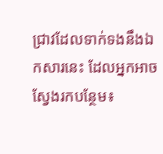ជ្រាវដែលទាក់ទងនឹងឯកសារនេះ ដែលអ្នកអាចស្វែងរកបន្ថែម៖